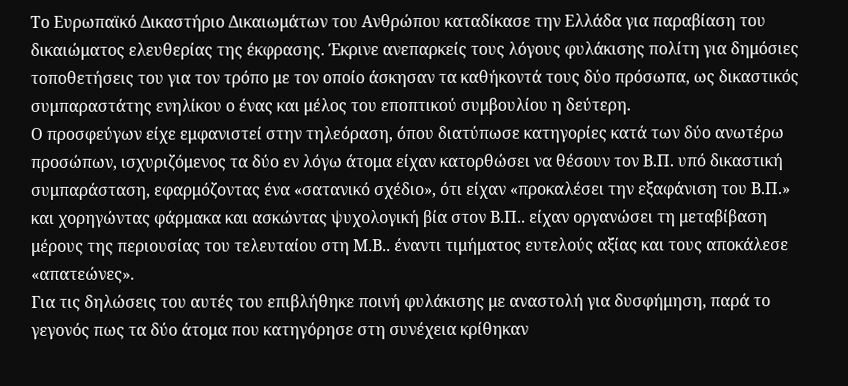Το Ευρωπαϊκό Δικαστήριο Δικαιωμάτων του Ανθρώπου καταδίκασε την Ελλάδα για παραβίαση του δικαιώματος ελευθερίας της έκφρασης. Έκρινε ανεπαρκείς τους λόγους φυλάκισης πολίτη για δημόσιες τοποθετήσεις του για τον τρόπο με τον οποίο άσκησαν τα καθήκοντά τους δύο πρόσωπα, ως δικαστικός συμπαραστάτης ενηλίκου ο ένας και μέλος του εποπτικού συμβουλίου η δεύτερη.
Ο προσφεύγων είχε εμφανιστεί στην τηλεόραση, όπου διατύπωσε κατηγορίες κατά των δύο ανωτέρω προσώπων, ισχυριζόμενος τα δύο εν λόγω άτομα είχαν κατορθώσει να θέσουν τον Β.Π. υπό δικαστική συμπαράσταση, εφαρμόζοντας ένα «σατανικό σχέδιο», ότι είχαν «προκαλέσει την εξαφάνιση του Β.Π.» και χορηγώντας φάρμακα και ασκώντας ψυχολογική βία στον Β.Π.. είχαν οργανώσει τη μεταβίβαση μέρους της περιουσίας του τελευταίου στη Μ.Β.. έναντι τιμήματος ευτελούς αξίας και τους αποκάλεσε «απατεώνες».
Για τις δηλώσεις του αυτές του επιβλήθηκε ποινή φυλάκισης με αναστολή για δυσφήμηση, παρά το γεγονός πως τα δύο άτομα που κατηγόρησε στη συνέχεια κρίθηκαν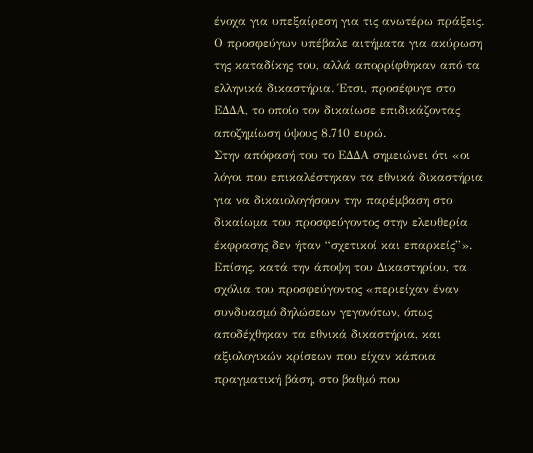ένοχα για υπεξαίρεση για τις ανωτέρω πράξεις.
Ο προσφεύγων υπέβαλε αιτήματα για ακύρωση της καταδίκης του, αλλά απορρίφθηκαν από τα ελληνικά δικαστήρια. Έτσι, προσέφυγε στο ΕΔΔΑ, το οποίο τον δικαίωσε επιδικάζοντας αποζημίωση ύψους 8.710 ευρώ.
Στην απόφασή του το ΕΔΔΑ σημειώνει ότι «οι λόγοι που επικαλέστηκαν τα εθνικά δικαστήρια για να δικαιολογήσουν την παρέμβαση στο δικαίωμα του προσφεύγοντος στην ελευθερία έκφρασης δεν ήταν “σχετικοί και επαρκείς”».
Επίσης, κατά την άποψη του Δικαστηρίου, τα σχόλια του προσφεύγοντος «περιείχαν έναν συνδυασμό δηλώσεων γεγονότων, όπως αποδέχθηκαν τα εθνικά δικαστήρια, και αξιολογικών κρίσεων που είχαν κάποια πραγματική βάση, στο βαθμό που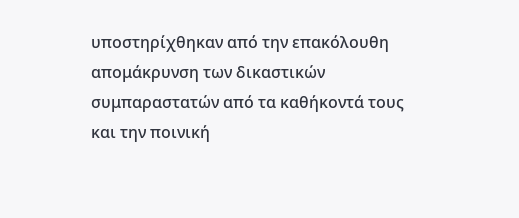υποστηρίχθηκαν από την επακόλουθη απομάκρυνση των δικαστικών συμπαραστατών από τα καθήκοντά τους και την ποινική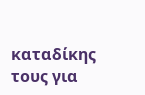καταδίκης τους για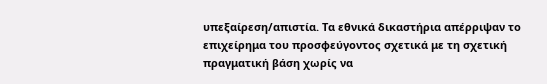υπεξαίρεση/απιστία. Τα εθνικά δικαστήρια απέρριψαν το επιχείρημα του προσφεύγοντος σχετικά με τη σχετική πραγματική βάση χωρίς να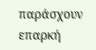παράσχουν επαρκή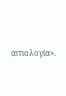αιτιολογία».